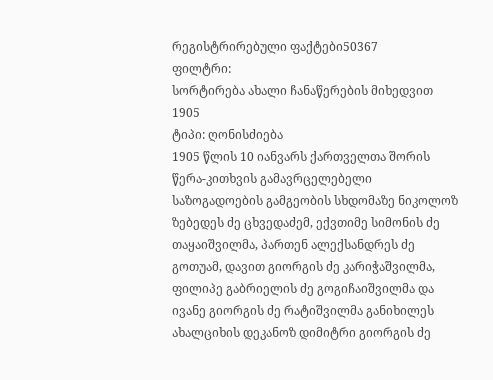რეგისტრირებული ფაქტები50367
ფილტრი:
სორტირება ახალი ჩანაწერების მიხედვით
1905
ტიპი: ღონისძიება
1905 წლის 10 იანვარს ქართველთა შორის წერა-კითხვის გამავრცელებელი საზოგადოების გამგეობის სხდომაზე ნიკოლოზ ზებედეს ძე ცხვედაძემ, ექვთიმე სიმონის ძე თაყაიშვილმა, პართენ ალექსანდრეს ძე გოთუამ, დავით გიორგის ძე კარიჭაშვილმა, ფილიპე გაბრიელის ძე გოგიჩაიშვილმა და ივანე გიორგის ძე რატიშვილმა განიხილეს ახალციხის დეკანოზ დიმიტრი გიორგის ძე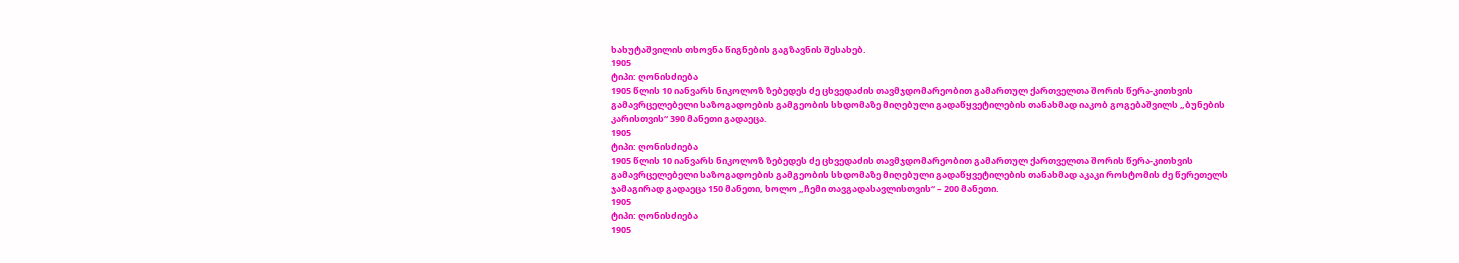ხახუტაშვილის თხოვნა წიგნების გაგზავნის შესახებ.
1905
ტიპი: ღონისძიება
1905 წლის 10 იანვარს ნიკოლოზ ზებედეს ძე ცხვედაძის თავმჯდომარეობით გამართულ ქართველთა შორის წერა-კითხვის გამავრცელებელი საზოგადოების გამგეობის სხდომაზე მიღებული გადაწყვეტილების თანახმად იაკობ გოგებაშვილს „ბუნების კარისთვის“ 390 მანეთი გადაეცა.
1905
ტიპი: ღონისძიება
1905 წლის 10 იანვარს ნიკოლოზ ზებედეს ძე ცხვედაძის თავმჯდომარეობით გამართულ ქართველთა შორის წერა-კითხვის გამავრცელებელი საზოგადოების გამგეობის სხდომაზე მიღებული გადაწყვეტილების თანახმად აკაკი როსტომის ძე წერეთელს ჯამაგირად გადაეცა 150 მანეთი, ხოლო „ჩემი თავგადასავლისთვის“ – 200 მანეთი.
1905
ტიპი: ღონისძიება
1905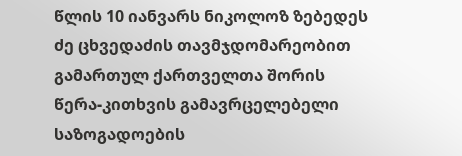წლის 10 იანვარს ნიკოლოზ ზებედეს ძე ცხვედაძის თავმჯდომარეობით გამართულ ქართველთა შორის წერა-კითხვის გამავრცელებელი საზოგადოების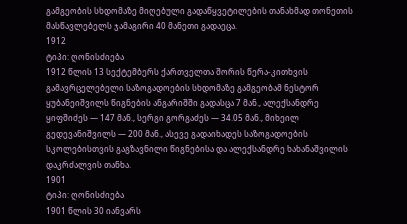გამგეობის სხდომაზე მიღებული გადაწყვეტილების თანახმად თონეთის მასწავლებელს ჯამაგირი 40 მანეთი გადაეცა.
1912
ტიპი: ღონისძიება
1912 წლის 13 სექტემბერს ქართველთა შორის წერა-კითხვის გამავრცელებელი საზოგადოების სხდომაზე გამგეობამ ნესტორ ყუბანეიშვილს წიგნების ანგარიშში გადასცა 7 მან., ალექსანდრე ყიფშიძეს — 147 მან., სერგი გორგაძეს — 34.05 მან., მიხეილ გედევანიშვილს — 200 მან., ასევე გადაიხადეს საზოგადოების სკოლებისთვის გაგზავნილი წიგნებისა და ალექსანდრე ხახანაშვილის დაკრძალვის თანხა.
1901
ტიპი: ღონისძიება
1901 წლის 30 იანვარს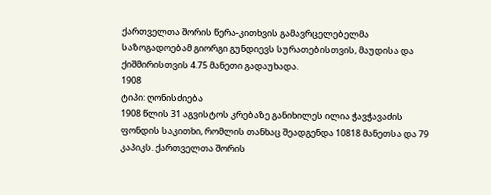ქართველთა შორის წერა-კითხვის გამავრცელებელმა საზოგადოებამ გიორგი გუნდიევს სურათებისთვის, მაუდისა და ქიშმირისთვის 4.75 მანეთი გადაუხადა.
1908
ტიპი: ღონისძიება
1908 წლის 31 აგვისტოს კრებაზე განიხილეს ილია ჭავჭავაძის ფონდის საკითხი, რომლის თანხაც შეადგენდა 10818 მანეთსა და 79 კაპიკს. ქართველთა შორის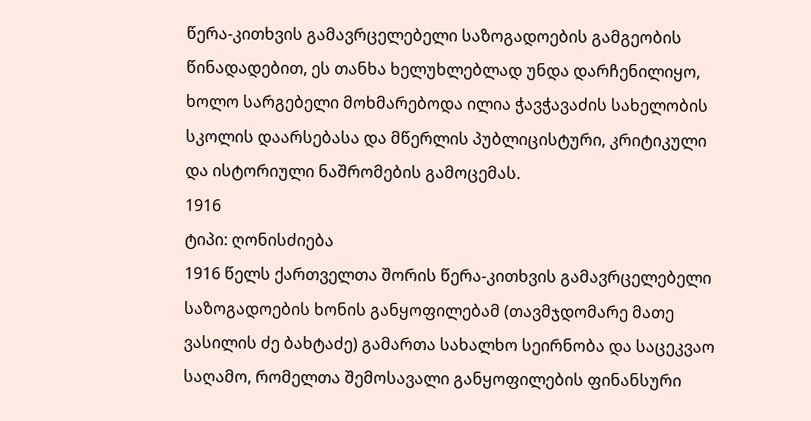წერა-კითხვის გამავრცელებელი საზოგადოების გამგეობის წინადადებით, ეს თანხა ხელუხლებლად უნდა დარჩენილიყო, ხოლო სარგებელი მოხმარებოდა ილია ჭავჭავაძის სახელობის სკოლის დაარსებასა და მწერლის პუბლიცისტური, კრიტიკული და ისტორიული ნაშრომების გამოცემას.
1916
ტიპი: ღონისძიება
1916 წელს ქართველთა შორის წერა-კითხვის გამავრცელებელი საზოგადოების ხონის განყოფილებამ (თავმჯდომარე მათე ვასილის ძე ბახტაძე) გამართა სახალხო სეირნობა და საცეკვაო საღამო, რომელთა შემოსავალი განყოფილების ფინანსური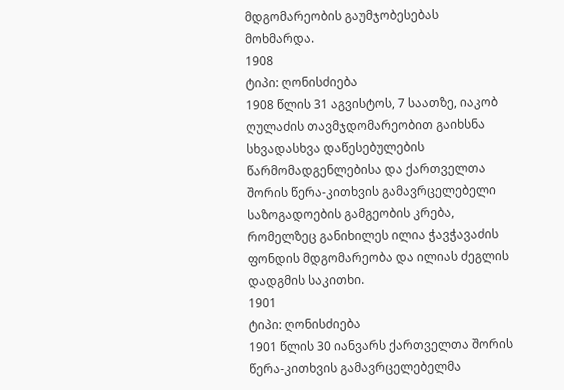მდგომარეობის გაუმჯობესებას მოხმარდა.
1908
ტიპი: ღონისძიება
1908 წლის 31 აგვისტოს, 7 საათზე, იაკობ ღულაძის თავმჯდომარეობით გაიხსნა სხვადასხვა დაწესებულების წარმომადგენლებისა და ქართველთა შორის წერა-კითხვის გამავრცელებელი საზოგადოების გამგეობის კრება, რომელზეც განიხილეს ილია ჭავჭავაძის ფონდის მდგომარეობა და ილიას ძეგლის დადგმის საკითხი.
1901
ტიპი: ღონისძიება
1901 წლის 30 იანვარს ქართველთა შორის წერა-კითხვის გამავრცელებელმა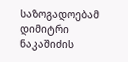საზოგადოებამ დიმიტრი ნაკაშიძის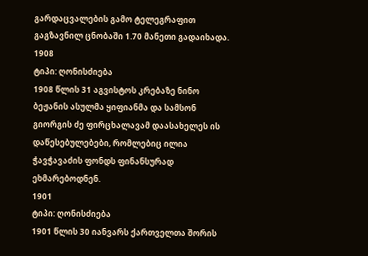გარდაცვალების გამო ტელეგრაფით გაგზავნილ ცნობაში 1.70 მანეთი გადაიხადა.
1908
ტიპი: ღონისძიება
1908 წლის 31 აგვისტოს კრებაზე ნინო ბეჟანის ასულმა ყიფიანმა და სამსონ გიორგის ძე ფირცხალავამ დაასახელეს ის დაწესებულებები, რომლებიც ილია ჭავჭავაძის ფონდს ფინანსურად ეხმარებოდნენ.
1901
ტიპი: ღონისძიება
1901 წლის 30 იანვარს ქართველთა შორის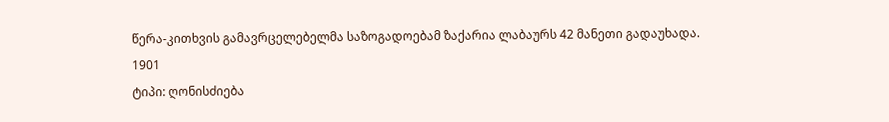წერა-კითხვის გამავრცელებელმა საზოგადოებამ ზაქარია ლაბაურს 42 მანეთი გადაუხადა.
1901
ტიპი: ღონისძიება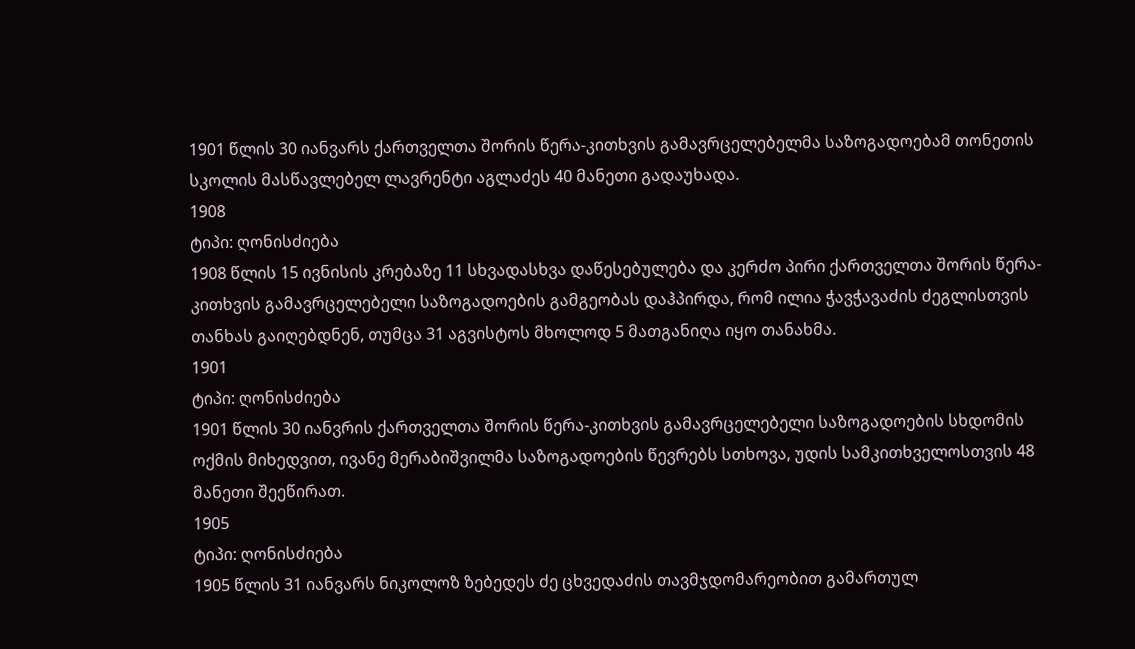1901 წლის 30 იანვარს ქართველთა შორის წერა-კითხვის გამავრცელებელმა საზოგადოებამ თონეთის სკოლის მასწავლებელ ლავრენტი აგლაძეს 40 მანეთი გადაუხადა.
1908
ტიპი: ღონისძიება
1908 წლის 15 ივნისის კრებაზე 11 სხვადასხვა დაწესებულება და კერძო პირი ქართველთა შორის წერა-კითხვის გამავრცელებელი საზოგადოების გამგეობას დაჰპირდა, რომ ილია ჭავჭავაძის ძეგლისთვის თანხას გაიღებდნენ, თუმცა 31 აგვისტოს მხოლოდ 5 მათგანიღა იყო თანახმა.
1901
ტიპი: ღონისძიება
1901 წლის 30 იანვრის ქართველთა შორის წერა-კითხვის გამავრცელებელი საზოგადოების სხდომის ოქმის მიხედვით, ივანე მერაბიშვილმა საზოგადოების წევრებს სთხოვა, უდის სამკითხველოსთვის 48 მანეთი შეეწირათ.
1905
ტიპი: ღონისძიება
1905 წლის 31 იანვარს ნიკოლოზ ზებედეს ძე ცხვედაძის თავმჯდომარეობით გამართულ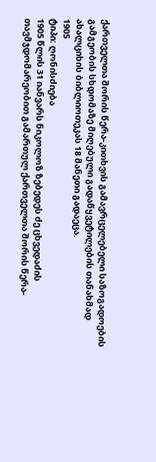ქართველთა შორის წერა-კითხვის გამავრცელებელი საზოგადოების გამგეობის სხდომაზე მიღებული გადაწყვეტილების თანახმად ახალციხის ბიბლიოთეკას 18 მანეთი გადაეცა.
1905
ტიპი: ღონისძიება
1905 წლის 31 იანვარს ნიკოლოზ ზებედეს ძე ცხვედაძის თავმჯდომარეობით გამართულ ქართველთა შორის წერა-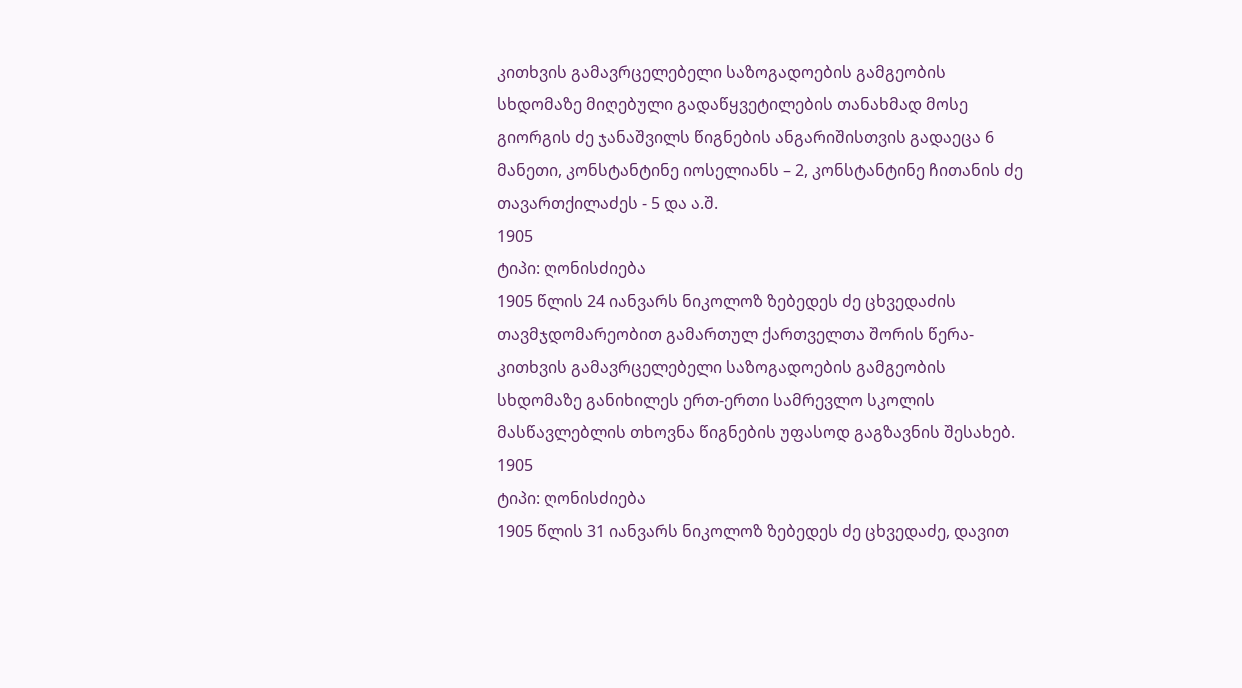კითხვის გამავრცელებელი საზოგადოების გამგეობის სხდომაზე მიღებული გადაწყვეტილების თანახმად მოსე გიორგის ძე ჯანაშვილს წიგნების ანგარიშისთვის გადაეცა 6 მანეთი, კონსტანტინე იოსელიანს – 2, კონსტანტინე ჩითანის ძე თავართქილაძეს - 5 და ა.შ.
1905
ტიპი: ღონისძიება
1905 წლის 24 იანვარს ნიკოლოზ ზებედეს ძე ცხვედაძის თავმჯდომარეობით გამართულ ქართველთა შორის წერა-კითხვის გამავრცელებელი საზოგადოების გამგეობის სხდომაზე განიხილეს ერთ-ერთი სამრევლო სკოლის მასწავლებლის თხოვნა წიგნების უფასოდ გაგზავნის შესახებ.
1905
ტიპი: ღონისძიება
1905 წლის 31 იანვარს ნიკოლოზ ზებედეს ძე ცხვედაძე, დავით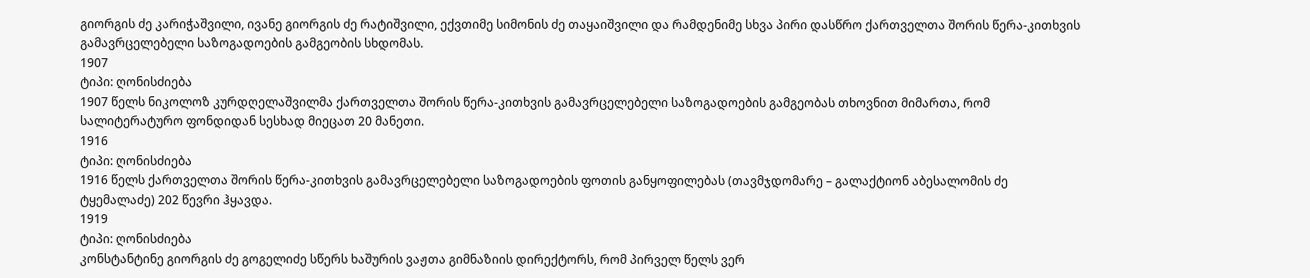გიორგის ძე კარიჭაშვილი, ივანე გიორგის ძე რატიშვილი, ექვთიმე სიმონის ძე თაყაიშვილი და რამდენიმე სხვა პირი დასწრო ქართველთა შორის წერა-კითხვის გამავრცელებელი საზოგადოების გამგეობის სხდომას.
1907
ტიპი: ღონისძიება
1907 წელს ნიკოლოზ კურდღელაშვილმა ქართველთა შორის წერა-კითხვის გამავრცელებელი საზოგადოების გამგეობას თხოვნით მიმართა, რომ სალიტერატურო ფონდიდან სესხად მიეცათ 20 მანეთი.
1916
ტიპი: ღონისძიება
1916 წელს ქართველთა შორის წერა-კითხვის გამავრცელებელი საზოგადოების ფოთის განყოფილებას (თავმჯდომარე – გალაქტიონ აბესალომის ძე ტყემალაძე) 202 წევრი ჰყავდა.
1919
ტიპი: ღონისძიება
კონსტანტინე გიორგის ძე გოგელიძე სწერს ხაშურის ვაჟთა გიმნაზიის დირექტორს, რომ პირველ წელს ვერ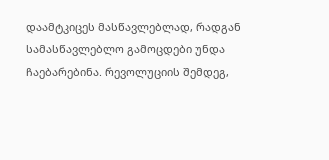დაამტკიცეს მასწავლებლად, რადგან სამასწავლებლო გამოცდები უნდა ჩაებარებინა. რევოლუციის შემდეგ,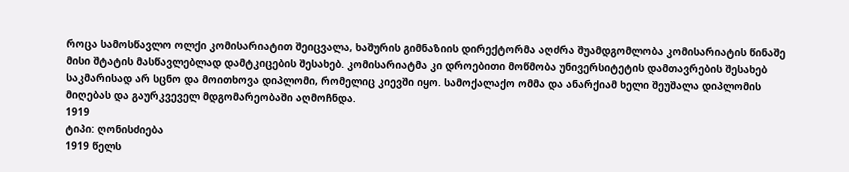როცა სამოსწავლო ოლქი კომისარიატით შეიცვალა, ხაშურის გიმნაზიის დირექტორმა აღძრა შუამდგომლობა კომისარიატის წინაშე მისი შტატის მასწავლებლად დამტკიცების შესახებ. კომისარიატმა კი დროებითი მოწმობა უნივერსიტეტის დამთავრების შესახებ საკმარისად არ სცნო და მოითხოვა დიპლომი, რომელიც კიევში იყო. სამოქალაქო ომმა და ანარქიამ ხელი შეუშალა დიპლომის მიღებას და გაურკვეველ მდგომარეობაში აღმოჩნდა.
1919
ტიპი: ღონისძიება
1919 წელს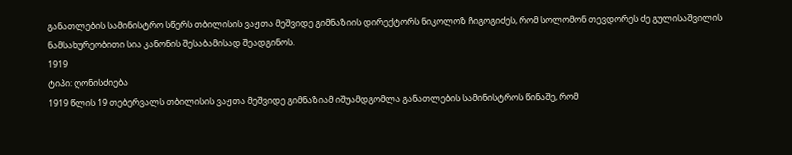განათლების სამინისტრო სწერს თბილისის ვაჟთა მეშვიდე გიმნაზიის დირექტორს ნიკოლოზ ჩიგოგიძეს, რომ სოლომონ თევდორეს ძე გულისაშვილის ნამსახურეობითი სია კანონის შესაბამისად შეადგინოს.
1919
ტიპი: ღონისძიება
1919 წლის 19 თებერვალს თბილისის ვაჟთა მეშვიდე გიმნაზიამ იშუამდგომლა განათლების სამინისტროს წინაშე, რომ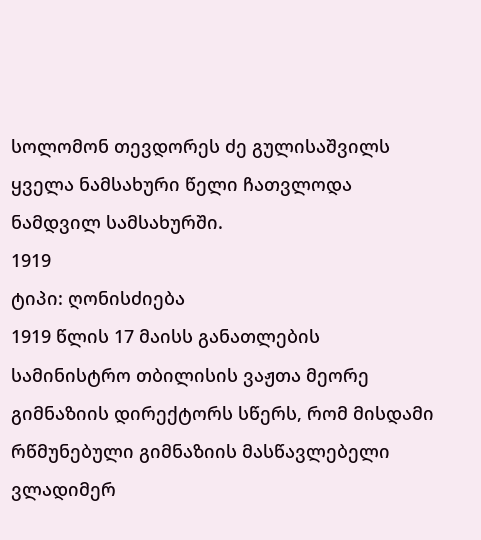სოლომონ თევდორეს ძე გულისაშვილს ყველა ნამსახური წელი ჩათვლოდა ნამდვილ სამსახურში.
1919
ტიპი: ღონისძიება
1919 წლის 17 მაისს განათლების სამინისტრო თბილისის ვაჟთა მეორე გიმნაზიის დირექტორს სწერს, რომ მისდამი რწმუნებული გიმნაზიის მასწავლებელი ვლადიმერ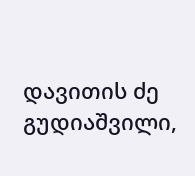დავითის ძე გუდიაშვილი,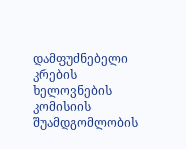დამფუძნებელი კრების ხელოვნების კომისიის შუამდგომლობის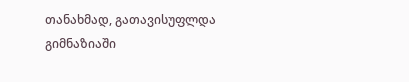თანახმად, გათავისუფლდა გიმნაზიაში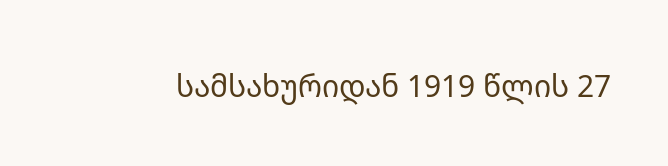სამსახურიდან 1919 წლის 27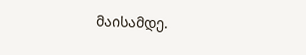მაისამდე.